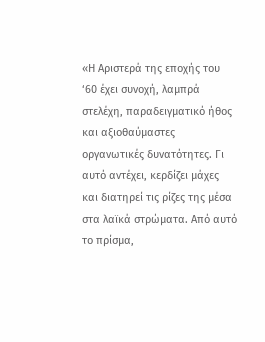«Η Αριστερά της εποχής του ‘60 έχει συνοχή, λαμπρά στελέχη, παραδειγματικό ήθος και αξιοθαύμαστες οργανωτικές δυνατότητες. Γι αυτό αντέχει, κερδίζει μάχες και διατηρεί τις ρίζες της μέσα στα λαϊκά στρώματα. Από αυτό το πρίσμα,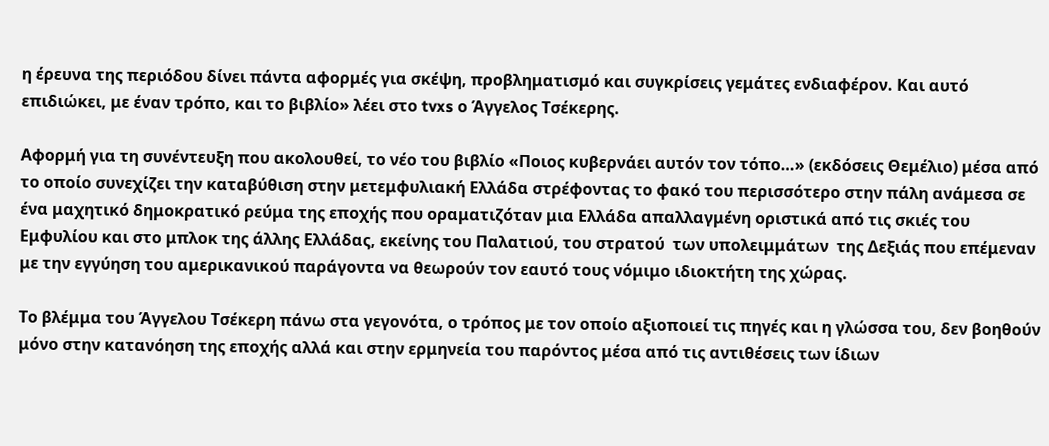η έρευνα της περιόδου δίνει πάντα αφορμές για σκέψη, προβληματισμό και συγκρίσεις γεμάτες ενδιαφέρον. Και αυτό επιδιώκει, με έναν τρόπο, και το βιβλίο» λέει στο tvxs ο Άγγελος Τσέκερης.

Αφορμή για τη συνέντευξη που ακολουθεί, το νέο του βιβλίο «Ποιος κυβερνάει αυτόν τον τόπο…» (εκδόσεις Θεμέλιο) μέσα από το οποίο συνεχίζει την καταβύθιση στην μετεμφυλιακή Ελλάδα στρέφοντας το φακό του περισσότερο στην πάλη ανάμεσα σε ένα μαχητικό δημοκρατικό ρεύμα της εποχής που οραματιζόταν μια Ελλάδα απαλλαγμένη οριστικά από τις σκιές του Εμφυλίου και στο μπλοκ της άλλης Ελλάδας, εκείνης του Παλατιού, του στρατού  των υπολειμμάτων  της Δεξιάς που επέμεναν με την εγγύηση του αμερικανικού παράγοντα να θεωρούν τον εαυτό τους νόμιμο ιδιοκτήτη της χώρας.

Το βλέμμα του Άγγελου Τσέκερη πάνω στα γεγονότα, ο τρόπος με τον οποίο αξιοποιεί τις πηγές και η γλώσσα του, δεν βοηθούν μόνο στην κατανόηση της εποχής αλλά και στην ερμηνεία του παρόντος μέσα από τις αντιθέσεις των ίδιων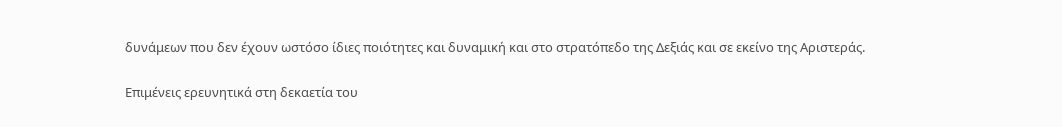δυνάμεων που δεν έχουν ωστόσο ίδιες ποιότητες και δυναμική και στο στρατόπεδο της Δεξιάς και σε εκείνο της Αριστεράς.

Επιμένεις ερευνητικά στη δεκαετία του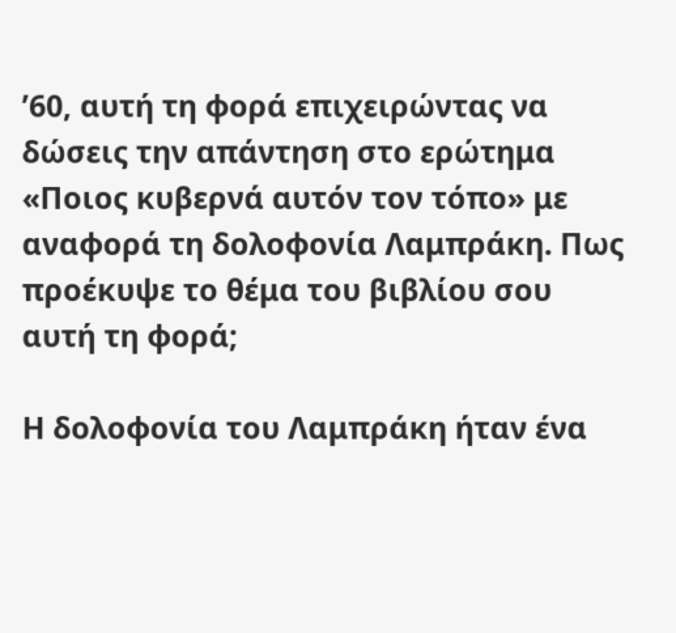’60, αυτή τη φορά επιχειρώντας να δώσεις την απάντηση στο ερώτημα «Ποιος κυβερνά αυτόν τον τόπο» με αναφορά τη δολοφονία Λαμπράκη. Πως προέκυψε το θέμα του βιβλίου σου αυτή τη φορά;

Η δολοφονία του Λαμπράκη ήταν ένα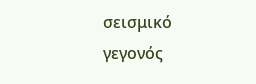σεισμικό γεγονός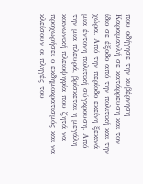που οδήγησε την κυβέρνηση Καραμανλή σε κατάρρευση και τον ίδιο σε έξοδο από την πολιτική και την χώρα. Από την περίοδο εκείνη ξεκινά μια έντονη πολιτική σύγκρουση. Από την μια πλευρά, βρίσκεται η μεγάλη κοινωνική πλειοψηφία που ζητά να προχωρήσει ο εκδημοκρατισμός και να κλείσουν οι πληγές του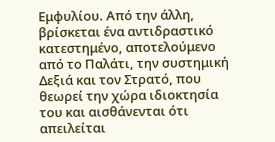Εμφυλίου. Από την άλλη, βρίσκεται ένα αντιδραστικό κατεστημένο, αποτελούμενο από το Παλάτι, την συστημική Δεξιά και τον Στρατό, που θεωρεί την χώρα ιδιοκτησία του και αισθάνενται ότι απειλείται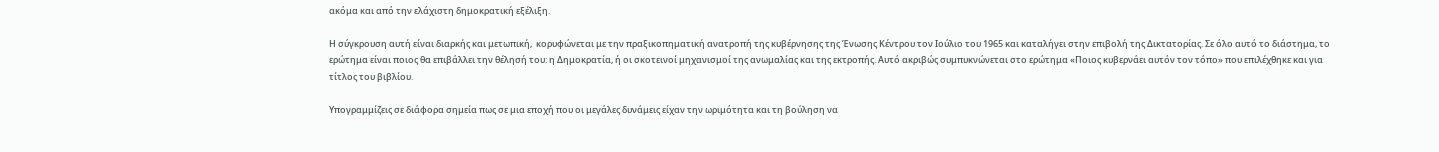ακόμα και από την ελάχιστη δημοκρατική εξέλιξη.

Η σύγκρουση αυτή είναι διαρκής και μετωπική,  κορυφώνεται με την πραξικοπηματική ανατροπή της κυβέρνησης της Ένωσης Κέντρου τον Ιούλιο του 1965 και καταλήγει στην επιβολή της Δικτατορίας. Σε όλο αυτό το διάστημα, το ερώτημα είναι ποιος θα επιβάλλει την θέλησή του: η Δημοκρατία, ή οι σκοτεινοί μηχανισμοί της ανωμαλίας και της εκτροπής. Αυτό ακριβώς συμπυκνώνεται στο ερώτημα «Ποιος κυβερνάει αυτόν τον τόπο» που επιλέχθηκε και για τίτλος του βιβλίου.

Υπογραμμίζεις σε διάφορα σημεία πως σε μια εποχή που οι μεγάλες δυνάμεις είχαν την ωριμότητα και τη βούληση να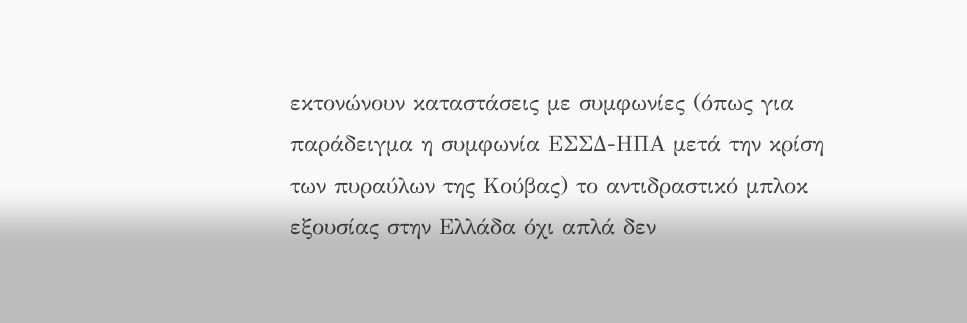εκτονώνουν καταστάσεις με συμφωνίες (όπως για παράδειγμα η συμφωνία ΕΣΣΔ-ΗΠΑ μετά την κρίση  των πυραύλων της Κούβας) το αντιδραστικό μπλοκ εξουσίας στην Ελλάδα όχι απλά δεν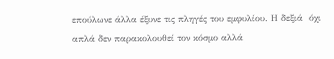επούλωνε άλλα έξυνε τις πληγές του εμφυλίου. Η δεξιά  όχι απλά δεν παρακολουθεί τον κόσμο αλλά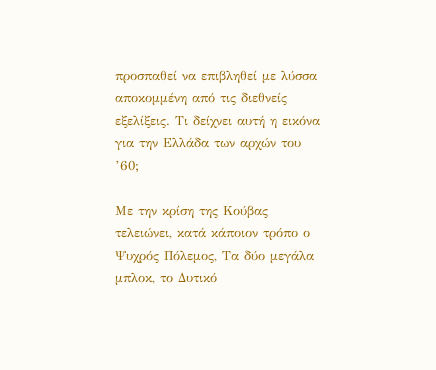προσπαθεί να επιβληθεί με λύσσα αποκομμένη από τις διεθνείς εξελίξεις. Τι δείχνει αυτή η εικόνα για την Ελλάδα των αρχών του ’60;

Με την κρίση της Κούβας τελειώνει, κατά κάποιον τρόπο ο Ψυχρός Πόλεμος, Τα δύο μεγάλα μπλοκ, το Δυτικό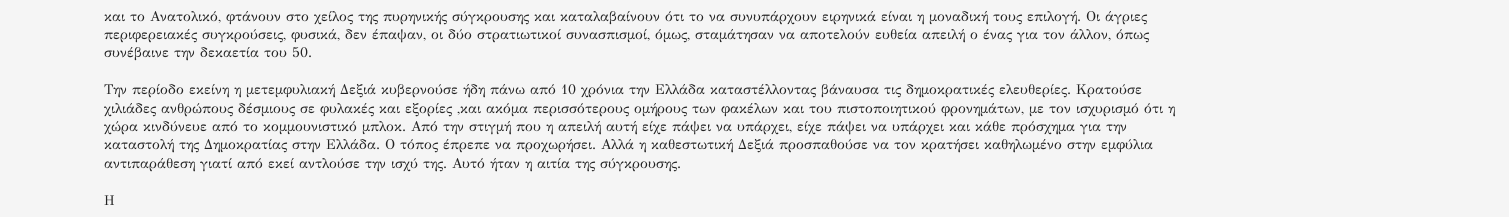και το Ανατολικό, φτάνουν στο χείλος της πυρηνικής σύγκρουσης και καταλαβαίνουν ότι το να συνυπάρχουν ειρηνικά είναι η μοναδική τους επιλογή. Οι άγριες περιφερειακές συγκρούσεις, φυσικά, δεν έπαψαν, οι δύο στρατιωτικοί συνασπισμοί, όμως, σταμάτησαν να αποτελούν ευθεία απειλή ο ένας για τον άλλον, όπως συνέβαινε την δεκαετία του 50.

Την περίοδο εκείνη η μετεμφυλιακή Δεξιά κυβερνούσε ήδη πάνω από 10 χρόνια την Ελλάδα καταστέλλοντας βάναυσα τις δημοκρατικές ελευθερίες. Κρατούσε χιλιάδες ανθρώπους δέσμιους σε φυλακές και εξορίες ,και ακόμα περισσότερους ομήρους των φακέλων και του πιστοποιητικού φρονημάτων, με τον ισχυρισμό ότι η χώρα κινδύνευε από το κομμουνιστικό μπλοκ. Από την στιγμή που η απειλή αυτή είχε πάψει να υπάρχει, είχε πάψει να υπάρχει και κάθε πρόσχημα για την καταστολή της Δημοκρατίας στην Ελλάδα. Ο τόπος έπρεπε να προχωρήσει. Αλλά η καθεστωτική Δεξιά προσπαθούσε να τον κρατήσει καθηλωμένο στην εμφύλια αντιπαράθεση γιατί από εκεί αντλούσε την ισχύ της. Αυτό ήταν η αιτία της σύγκρουσης.

Η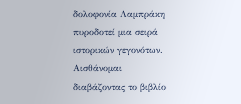δολοφονία Λαμπράκη πυροδοτεί μια σειρά ιστορικών γεγονότων. Αισθάνομαι διαβάζοντας το βιβλίο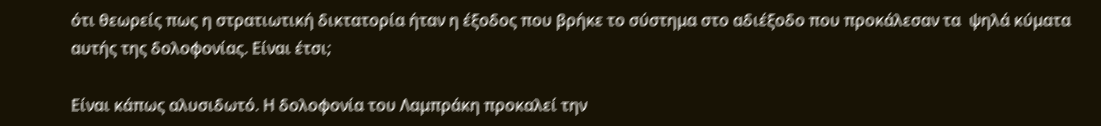ότι θεωρείς πως η στρατιωτική δικτατορία ήταν η έξοδος που βρήκε το σύστημα στο αδιέξοδο που προκάλεσαν τα  ψηλά κύματα αυτής της δολοφονίας. Είναι έτσι;

Είναι κάπως αλυσιδωτό. Η δολοφονία του Λαμπράκη προκαλεί την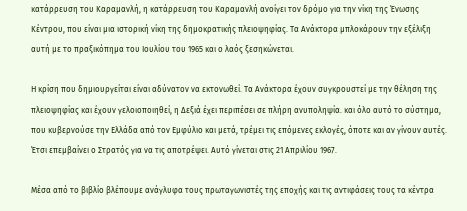κατάρρευση του Καραμανλή, η κατάρρευση του Καραμανλή ανοίγει τον δρόμο για την νίκη της Ένωσης Κέντρου, που είναι μια ιστορική νίκη της δημοκρατικής πλειοψηφίας. Τα Ανάκτορα μπλοκάρουν την εξέλιξη αυτή με το πραξικόπημα του Ιουλίου του 1965 και ο λαός ξεσηκώνεται.

Η κρίση που δημιουργείται είναι αδύνατον να εκτονωθεί. Τα Ανάκτορα έχουν συγκρουστεί με την θέληση της πλειοψηφίας και έχουν γελοιοποιηθεί, η Δεξιά έχει περιπέσει σε πλήρη ανυποληψία. και όλο αυτό το σύστημα, που κυβερνούσε την Ελλάδα από τον Εμφύλιο και μετά, τρέμει τις επόμενες εκλογές, όποτε και αν γίνουν αυτές. Έτσι επεμβαίνει ο Στρατός για να τις αποτρέψει. Αυτό γίνεται στις 21 Απριλίου 1967.

Μέσα από το βιβλίο βλέπουμε ανάγλυφα τους πρωταγωνιστές της εποχής και τις αντιφάσεις τους τα κέντρα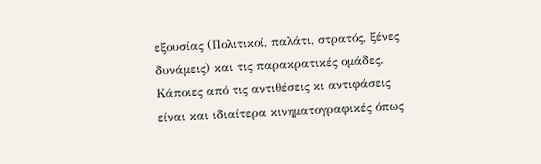εξουσίας (Πολιτικοί, παλάτι, στρατός, ξένες δυνάμεις) και τις παρακρατικές ομάδες. Κάποιες από τις αντιθέσεις κι αντιφάσεις είναι και ιδιαίτερα κινηματογραφικές όπως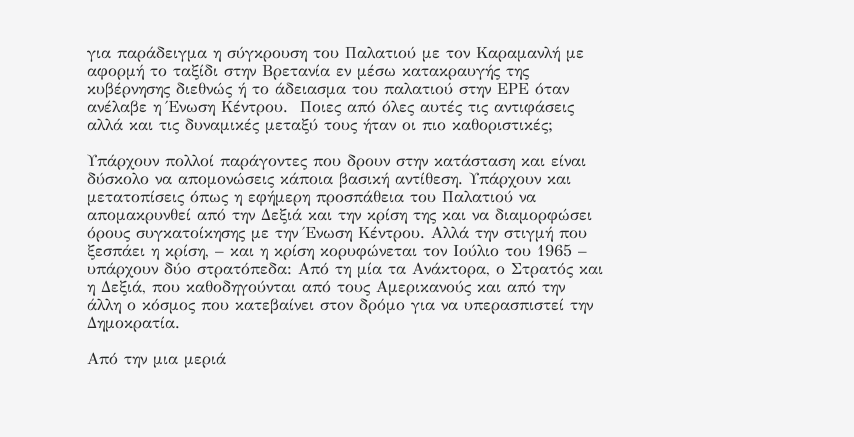για παράδειγμα η σύγκρουση του Παλατιού με τον Καραμανλή με αφορμή το ταξίδι στην Βρετανία εν μέσω κατακραυγής της κυβέρνησης διεθνώς ή το άδειασμα του παλατιού στην ΕΡΕ όταν ανέλαβε η Ένωση Κέντρου.  Ποιες από όλες αυτές τις αντιφάσεις αλλά και τις δυναμικές μεταξύ τους ήταν οι πιο καθοριστικές;

Υπάρχουν πολλοί παράγοντες που δρουν στην κατάσταση και είναι δύσκολο να απομονώσεις κάποια βασική αντίθεση. Υπάρχουν και μετατοπίσεις όπως η εφήμερη προσπάθεια του Παλατιού να απομακρυνθεί από την Δεξιά και την κρίση της και να διαμορφώσει όρους συγκατοίκησης με την Ένωση Κέντρου. Αλλά την στιγμή που ξεσπάει η κρίση, – και η κρίση κορυφώνεται τον Ιούλιο του 1965 – υπάρχουν δύο στρατόπεδα: Από τη μία τα Ανάκτορα, ο Στρατός και η Δεξιά, που καθοδηγούνται από τους Αμερικανούς και από την άλλη ο κόσμος που κατεβαίνει στον δρόμο για να υπερασπιστεί την Δημοκρατία.

Από την μια μεριά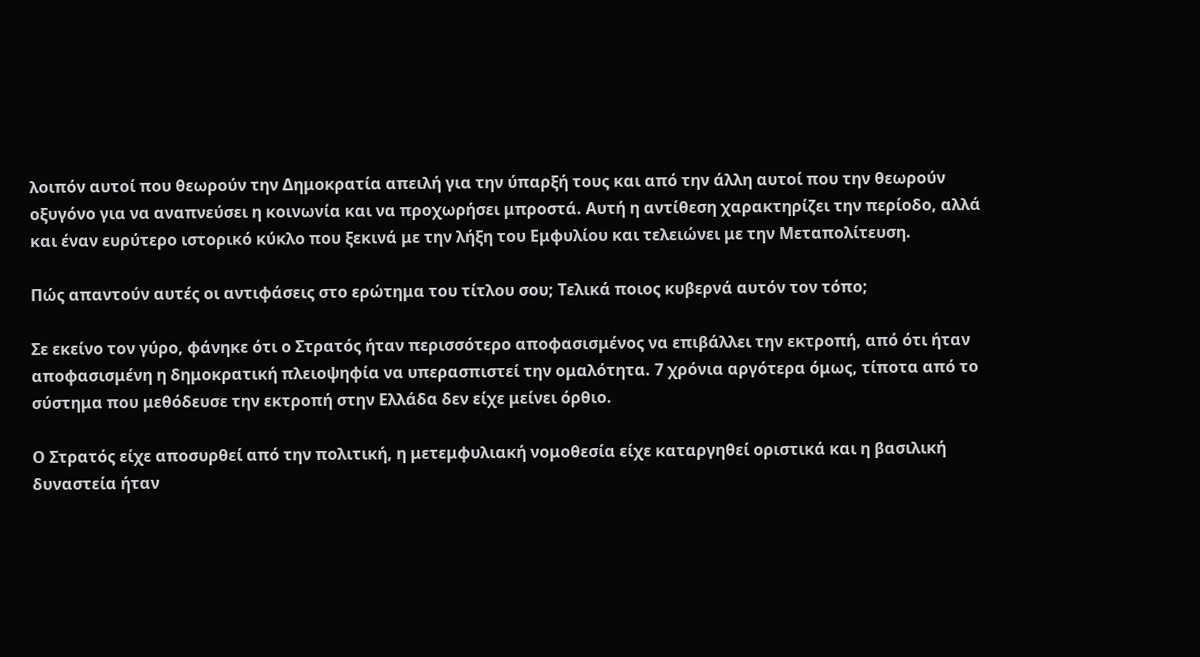λοιπόν αυτοί που θεωρούν την Δημοκρατία απειλή για την ύπαρξή τους και από την άλλη αυτοί που την θεωρούν οξυγόνο για να αναπνεύσει η κοινωνία και να προχωρήσει μπροστά. Αυτή η αντίθεση χαρακτηρίζει την περίοδο, αλλά και έναν ευρύτερο ιστορικό κύκλο που ξεκινά με την λήξη του Εμφυλίου και τελειώνει με την Μεταπολίτευση.

Πώς απαντούν αυτές οι αντιφάσεις στο ερώτημα του τίτλου σου; Τελικά ποιος κυβερνά αυτόν τον τόπο;

Σε εκείνο τον γύρο, φάνηκε ότι ο Στρατός ήταν περισσότερο αποφασισμένος να επιβάλλει την εκτροπή, από ότι ήταν αποφασισμένη η δημοκρατική πλειοψηφία να υπερασπιστεί την ομαλότητα. 7 χρόνια αργότερα όμως, τίποτα από το σύστημα που μεθόδευσε την εκτροπή στην Ελλάδα δεν είχε μείνει όρθιο.

Ο Στρατός είχε αποσυρθεί από την πολιτική, η μετεμφυλιακή νομοθεσία είχε καταργηθεί οριστικά και η βασιλική δυναστεία ήταν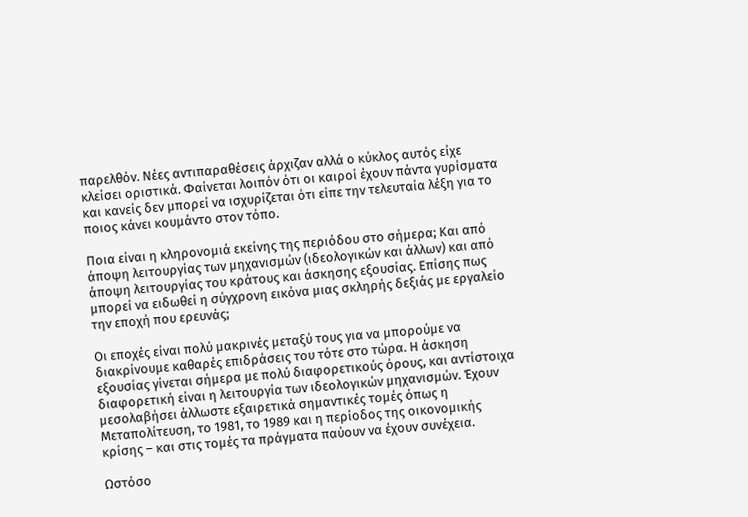παρελθόν. Νέες αντιπαραθέσεις άρχιζαν αλλά ο κύκλος αυτός είχε κλείσει οριστικά. Φαίνεται λοιπόν ότι οι καιροί έχουν πάντα γυρίσματα και κανείς δεν μπορεί να ισχυρίζεται ότι είπε την τελευταία λέξη για το ποιος κάνει κουμάντο στον τόπο.

Ποια είναι η κληρονομιά εκείνης της περιόδου στο σήμερα; Και από άποψη λειτουργίας των μηχανισμών (ιδεολογικών και άλλων) και από άποψη λειτουργίας του κράτους και άσκησης εξουσίας. Επίσης πως μπορεί να ειδωθεί η σύγχρονη εικόνα μιας σκληρής δεξιάς με εργαλείο την εποχή που ερευνάς;

Οι εποχές είναι πολύ μακρινές μεταξύ τους για να μπορούμε να διακρίνουμε καθαρές επιδράσεις του τότε στο τώρα. Η άσκηση εξουσίας γίνεται σήμερα με πολύ διαφορετικούς όρους, και αντίστοιχα διαφορετική είναι η λειτουργία των ιδεολογικών μηχανισμών. Έχουν μεσολαβήσει άλλωστε εξαιρετικά σημαντικές τομές όπως η Μεταπολίτευση, το 1981, το 1989 και η περίοδος της οικονομικής κρίσης – και στις τομές τα πράγματα παύουν να έχουν συνέχεια.

Ωστόσο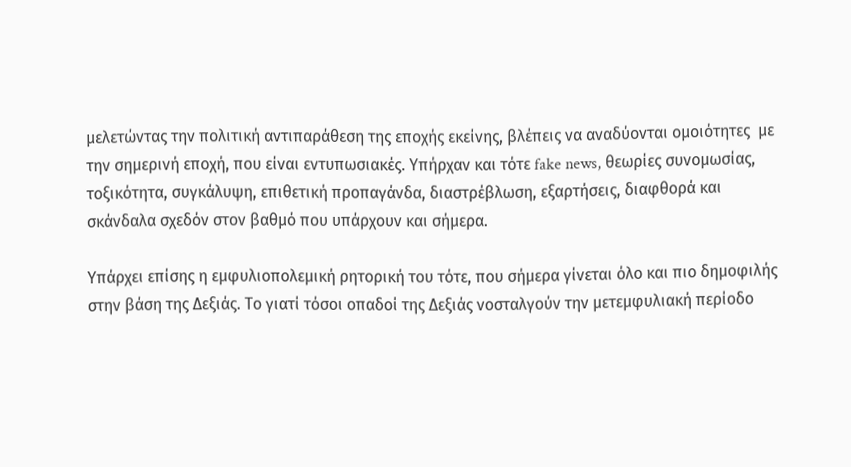μελετώντας την πολιτική αντιπαράθεση της εποχής εκείνης, βλέπεις να αναδύονται ομοιότητες  με την σημερινή εποχή, που είναι εντυπωσιακές. Υπήρχαν και τότε fake news, θεωρίες συνομωσίας, τοξικότητα, συγκάλυψη, επιθετική προπαγάνδα, διαστρέβλωση, εξαρτήσεις, διαφθορά και σκάνδαλα σχεδόν στον βαθμό που υπάρχουν και σήμερα.

Υπάρχει επίσης η εμφυλιοπολεμική ρητορική του τότε, που σήμερα γίνεται όλο και πιο δημοφιλής στην βάση της Δεξιάς. Το γιατί τόσοι οπαδοί της Δεξιάς νοσταλγούν την μετεμφυλιακή περίοδο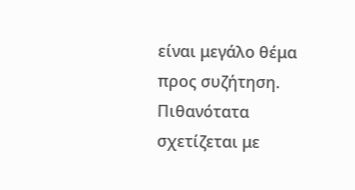είναι μεγάλο θέμα προς συζήτηση. Πιθανότατα  σχετίζεται με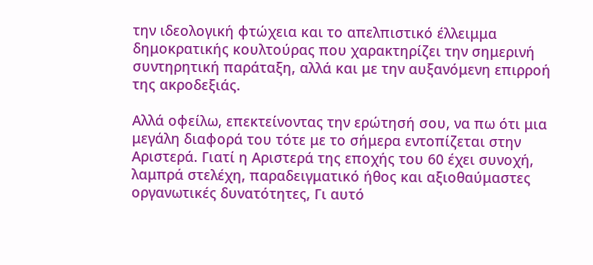την ιδεολογική φτώχεια και το απελπιστικό έλλειμμα δημοκρατικής κουλτούρας που χαρακτηρίζει την σημερινή συντηρητική παράταξη, αλλά και με την αυξανόμενη επιρροή της ακροδεξιάς.

Αλλά οφείλω, επεκτείνοντας την ερώτησή σου, να πω ότι μια μεγάλη διαφορά του τότε με το σήμερα εντοπίζεται στην Αριστερά. Γιατί η Αριστερά της εποχής του 60 έχει συνοχή, λαμπρά στελέχη, παραδειγματικό ήθος και αξιοθαύμαστες οργανωτικές δυνατότητες, Γι αυτό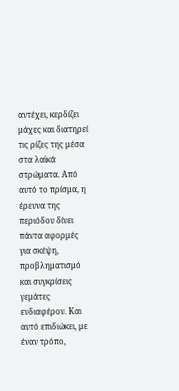αντέχει, κερδίζει μάχες και διατηρεί τις ρίζες της μέσα στα λαϊκά στρώματα. Από αυτό το πρίσμα, η έρευνα της περιόδου δίνει πάντα αφορμές για σκέψη, προβληματισμό και συγκρίσεις γεμάτες ενδιαφέρον. Και αυτό επιδιώκει, με έναν τρόπο,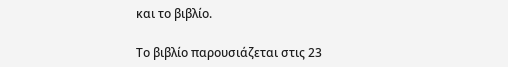και το βιβλίο.

Το βιβλίο παρουσιάζεται στις 23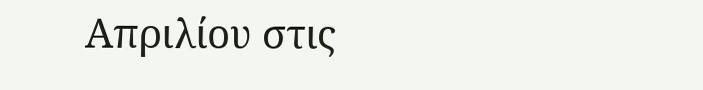Απριλίου στις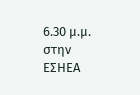6.30 μ.μ. στην ΕΣΗΕΑ